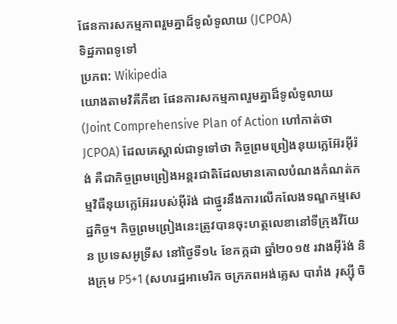ផែនការសកម្មភាពរួមគ្នាដ៏ទូលំទូលាយ (JCPOA)
ទិដ្ឋភាពទូទៅ
ប្រភព: Wikipedia
យោងតាមវិគីភីឌា ផែនការសកម្មភាពរួមគ្នាដ៏ទូលំទូលាយ (Joint Comprehensive Plan of Action ហៅកាត់ថា JCPOA) ដែលគេស្គាល់ជាទូទៅថា កិច្ចព្រមព្រៀងនុយក្លេអ៊ែរអ៊ីរ៉ង់ គឺជាកិច្ចព្រមព្រៀងអន្តរជាតិដែលមានគោលបំណងកំណត់កម្មវិធីនុយក្លេអ៊ែររបស់អ៊ីរ៉ង់ ជាថ្នូរនឹងការលើកលែងទណ្ឌកម្មសេដ្ឋកិច្ច។ កិច្ចព្រមព្រៀងនេះត្រូវបានចុះហត្ថលេខានៅទីក្រុងវីយែន ប្រទេសអូទ្រីស នៅថ្ងៃទី១៤ ខែកក្កដា ឆ្នាំ២០១៥ រវាងអ៊ីរ៉ង់ និងក្រុម P5+1 (សហរដ្ឋអាមេរិក ចក្រភពអង់គ្លេស បារាំង រុស្ស៊ី ចិ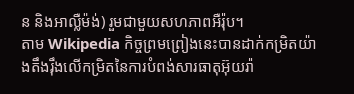ន និងអាល្លឺម៉ង់) រួមជាមួយសហភាពអឺរ៉ុប។
តាម Wikipedia កិច្ចព្រមព្រៀងនេះបានដាក់កម្រិតយ៉ាងតឹងរ៉ឹងលើកម្រិតនៃការបំពង់សារធាតុអ៊ុយរ៉ា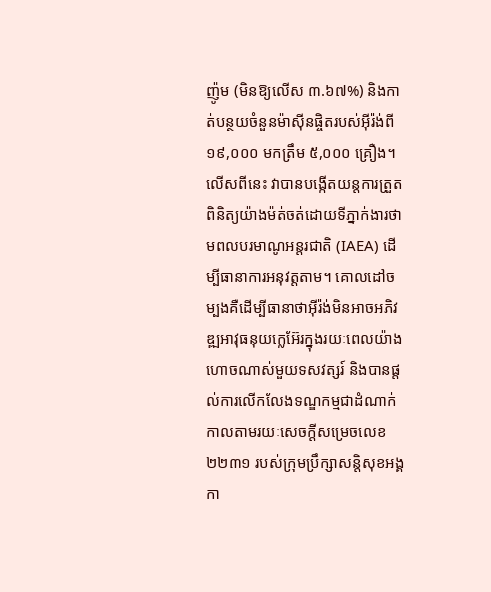ញ៉ូម (មិនឱ្យលើស ៣.៦៧%) និងកាត់បន្ថយចំនួនម៉ាស៊ីនផ្ចិតរបស់អ៊ីរ៉ង់ពី ១៩,០០០ មកត្រឹម ៥,០០០ គ្រឿង។ លើសពីនេះ វាបានបង្កើតយន្តការត្រួតពិនិត្យយ៉ាងម៉ត់ចត់ដោយទីភ្នាក់ងារថាមពលបរមាណូអន្តរជាតិ (IAEA) ដើម្បីធានាការអនុវត្តតាម។ គោលដៅចម្បងគឺដើម្បីធានាថាអ៊ីរ៉ង់មិនអាចអភិវឌ្ឍអាវុធនុយក្លេអ៊ែរក្នុងរយៈពេលយ៉ាងហោចណាស់មួយទសវត្សរ៍ និងបានផ្តល់ការលើកលែងទណ្ឌកម្មជាដំណាក់កាលតាមរយៈសេចក្តីសម្រេចលេខ ២២៣១ របស់ក្រុមប្រឹក្សាសន្តិសុខអង្គកា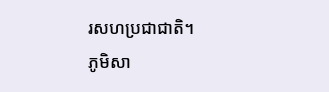រសហប្រជាជាតិ។
ភូមិសា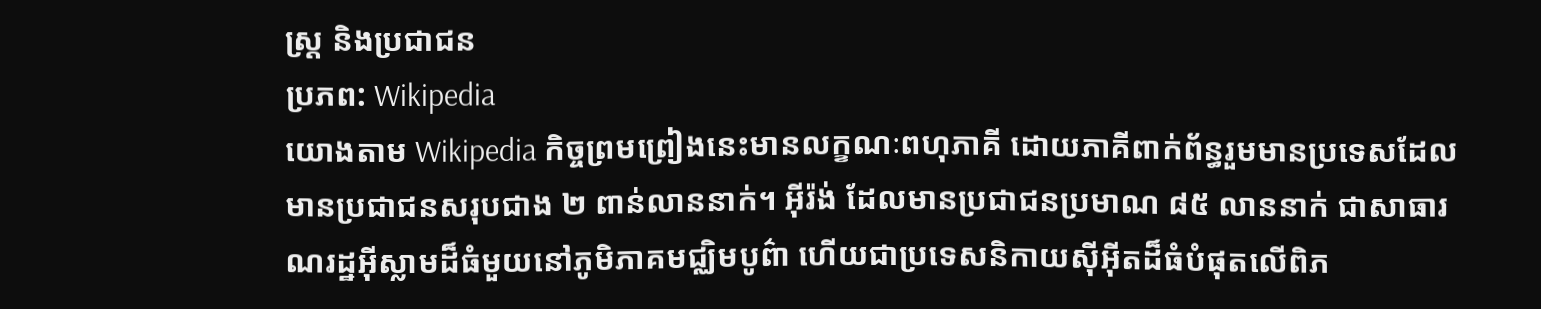ស្ត្រ និងប្រជាជន
ប្រភព: Wikipedia
យោងតាម Wikipedia កិច្ចព្រមព្រៀងនេះមានលក្ខណៈពហុភាគី ដោយភាគីពាក់ព័ន្ធរួមមានប្រទេសដែលមានប្រជាជនសរុបជាង ២ ពាន់លាននាក់។ អ៊ីរ៉ង់ ដែលមានប្រជាជនប្រមាណ ៨៥ លាននាក់ ជាសាធារណរដ្ឋអ៊ីស្លាមដ៏ធំមួយនៅភូមិភាគមជ្ឈិមបូព៌ា ហើយជាប្រទេសនិកាយស៊ីអ៊ីតដ៏ធំបំផុតលើពិភ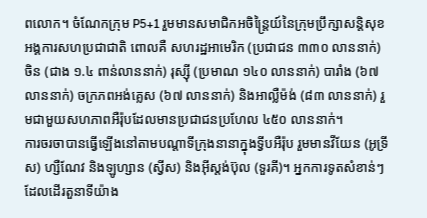ពលោក។ ចំណែកក្រុម P5+1 រួមមានសមាជិកអចិន្ត្រៃយ៍នៃក្រុមប្រឹក្សាសន្តិសុខអង្គការសហប្រជាជាតិ ពោលគឺ សហរដ្ឋអាមេរិក (ប្រជាជន ៣៣០ លាននាក់) ចិន (ជាង ១.៤ ពាន់លាននាក់) រុស្ស៊ី (ប្រមាណ ១៤០ លាននាក់) បារាំង (៦៧ លាននាក់) ចក្រភពអង់គ្លេស (៦៧ លាននាក់) និងអាល្លឺម៉ង់ (៨៣ លាននាក់) រួមជាមួយសហភាពអឺរ៉ុបដែលមានប្រជាជនប្រហែល ៤៥០ លាននាក់។
ការចរចាបានធ្វើឡើងនៅតាមបណ្តាទីក្រុងនានាក្នុងទ្វីបអឺរ៉ុប រួមមានវីយែន (អូទ្រីស) ហ្សឺណែវ និងឡូហ្សាន (ស្វីស) និងអ៊ីស្តង់ប៊ុល (ទួរគី)។ អ្នកការទូតសំខាន់ៗដែលដើរតួនាទីយ៉ាង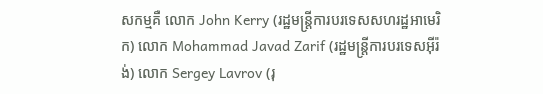សកម្មគឺ លោក John Kerry (រដ្ឋមន្ត្រីការបរទេសសហរដ្ឋអាមេរិក) លោក Mohammad Javad Zarif (រដ្ឋមន្ត្រីការបរទេសអ៊ីរ៉ង់) លោក Sergey Lavrov (រុ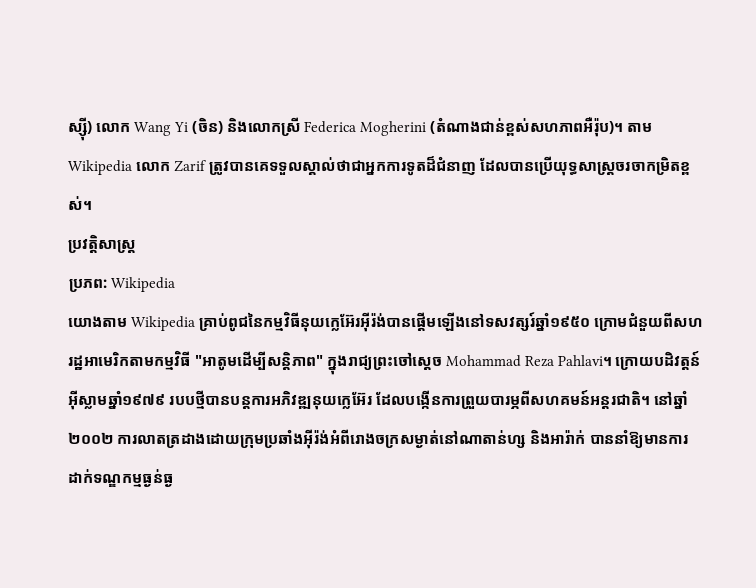ស្ស៊ី) លោក Wang Yi (ចិន) និងលោកស្រី Federica Mogherini (តំណាងជាន់ខ្ពស់សហភាពអឺរ៉ុប)។ តាម Wikipedia លោក Zarif ត្រូវបានគេទទួលស្គាល់ថាជាអ្នកការទូតដ៏ជំនាញ ដែលបានប្រើយុទ្ធសាស្ត្រចរចាកម្រិតខ្ពស់។
ប្រវត្តិសាស្ត្រ
ប្រភព: Wikipedia
យោងតាម Wikipedia គ្រាប់ពូជនៃកម្មវិធីនុយក្លេអ៊ែរអ៊ីរ៉ង់បានផ្តើមឡើងនៅទសវត្សរ៍ឆ្នាំ១៩៥០ ក្រោមជំនួយពីសហរដ្ឋអាមេរិកតាមកម្មវិធី "អាតូមដើម្បីសន្តិភាព" ក្នុងរាជ្យព្រះចៅស្តេច Mohammad Reza Pahlavi។ ក្រោយបដិវត្តន៍អ៊ីស្លាមឆ្នាំ១៩៧៩ របបថ្មីបានបន្តការអភិវឌ្ឍនុយក្លេអ៊ែរ ដែលបង្កើនការព្រួយបារម្ភពីសហគមន៍អន្តរជាតិ។ នៅឆ្នាំ២០០២ ការលាតត្រដាងដោយក្រុមប្រឆាំងអ៊ីរ៉ង់អំពីរោងចក្រសម្ងាត់នៅណាតាន់ហ្ស និងអារ៉ាក់ បាននាំឱ្យមានការដាក់ទណ្ឌកម្មធ្ងន់ធ្ង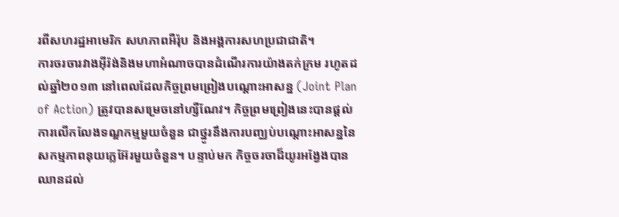រពីសហរដ្ឋអាមេរិក សហភាពអឺរ៉ុប និងអង្គការសហប្រជាជាតិ។
ការចរចារវាងអ៊ីរ៉ង់និងមហាអំណាចបានដំណើរការយ៉ាងតក់ក្រម រហូតដល់ឆ្នាំ២០១៣ នៅពេលដែលកិច្ចព្រមព្រៀងបណ្តោះអាសន្ន (Joint Plan of Action) ត្រូវបានសម្រេចនៅហ្សឺណែវ។ កិច្ចព្រមព្រៀងនេះបានផ្តល់ការលើកលែងទណ្ឌកម្មមួយចំនួន ជាថ្នូរនឹងការបញ្ឈប់បណ្តោះអាសន្ននៃសកម្មភាពនុយក្លេអ៊ែរមួយចំនួន។ បន្ទាប់មក កិច្ចចរចាដ៏យូរអង្វែងបានឈានដល់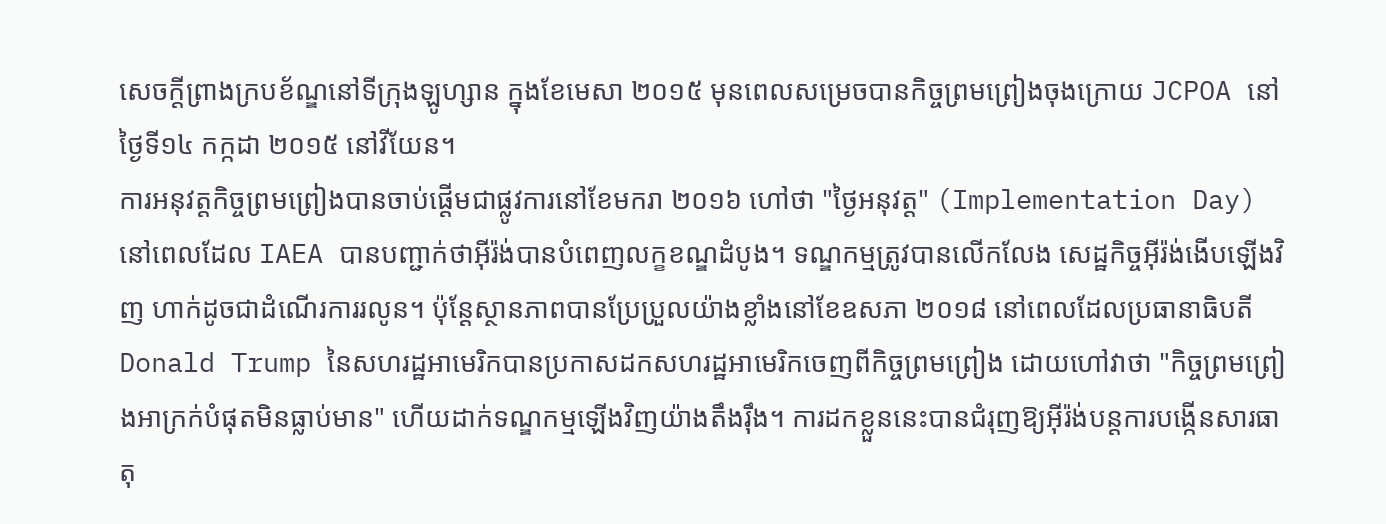សេចក្តីព្រាងក្របខ័ណ្ឌនៅទីក្រុងឡូហ្សាន ក្នុងខែមេសា ២០១៥ មុនពេលសម្រេចបានកិច្ចព្រមព្រៀងចុងក្រោយ JCPOA នៅថ្ងៃទី១៤ កក្កដា ២០១៥ នៅវីយែន។
ការអនុវត្តកិច្ចព្រមព្រៀងបានចាប់ផ្តើមជាផ្លូវការនៅខែមករា ២០១៦ ហៅថា "ថ្ងៃអនុវត្ត" (Implementation Day) នៅពេលដែល IAEA បានបញ្ជាក់ថាអ៊ីរ៉ង់បានបំពេញលក្ខខណ្ឌដំបូង។ ទណ្ឌកម្មត្រូវបានលើកលែង សេដ្ឋកិច្ចអ៊ីរ៉ង់ងើបឡើងវិញ ហាក់ដូចជាដំណើរការរលូន។ ប៉ុន្តែស្ថានភាពបានប្រែប្រួលយ៉ាងខ្លាំងនៅខែឧសភា ២០១៨ នៅពេលដែលប្រធានាធិបតី Donald Trump នៃសហរដ្ឋអាមេរិកបានប្រកាសដកសហរដ្ឋអាមេរិកចេញពីកិច្ចព្រមព្រៀង ដោយហៅវាថា "កិច្ចព្រមព្រៀងអាក្រក់បំផុតមិនធ្លាប់មាន" ហើយដាក់ទណ្ឌកម្មឡើងវិញយ៉ាងតឹងរ៉ឹង។ ការដកខ្លួននេះបានជំរុញឱ្យអ៊ីរ៉ង់បន្តការបង្កើនសារធាតុ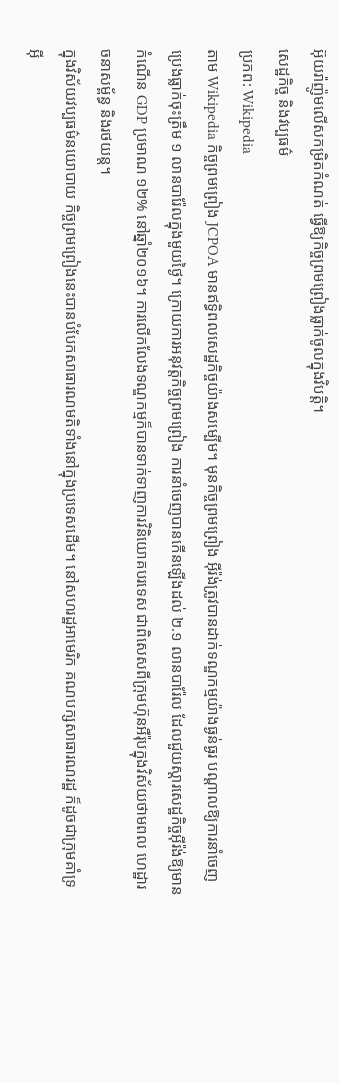អ៊ុយរ៉ាញ៉ូមលើសកម្រិតកំណត់ ធ្វើឱ្យកិច្ចព្រមព្រៀងធ្លាក់ចូលក្នុងវិបត្តិ។
សេដ្ឋកិច្ច និងវប្បធម៌
ប្រភព: Wikipedia
តាម Wikipedia កិច្ចព្រមព្រៀង JCPOA មានឥទ្ធិពលសេដ្ឋកិច្ចយ៉ាងសម្បើម។ មុនកិច្ចព្រមព្រៀង អ៊ីរ៉ង់ត្រូវបានដាក់ទណ្ឌកម្មយ៉ាងធ្ងន់ធ្ងរ បណ្តាលឱ្យការនាំចេញប្រេងធ្លាក់ចុះត្រឹម ១ លានបារ៉ែលក្នុងមួយថ្ងៃ។ ក្រោយការអនុវត្តកិច្ចព្រមព្រៀង ការនាំចេញបានកើនឡើងដល់ ២.១ លានបារ៉ែល ដែលជួយស្តារសេដ្ឋកិច្ចអ៊ីរ៉ង់ឱ្យមានកំណើន GDP ប្រមាណ ១២% នៅឆ្នាំ២០១៦។ ការលើកលែងទណ្ឌកម្មក៏បានទាក់ទាញការវិនិយោគបរទេស ជាពិសេសពីក្រុមហ៊ុនអឺរ៉ុបក្នុងវិស័យថាមពល ហេដ្ឋារចនាសម្ព័ន្ធ និងរថយន្ត។
ក្នុងវិស័យវប្បធម៌នយោបាយ កិច្ចព្រមព្រៀងនេះបានបំបែកសាធារណមតិទាំងនៅក្នុងប្រទេសដើម។ នៅសហរដ្ឋអាមេរិក គណបក្សសាធារណរដ្ឋ ក៏ដូចជាក្រុមគាំទ្រអ៊ី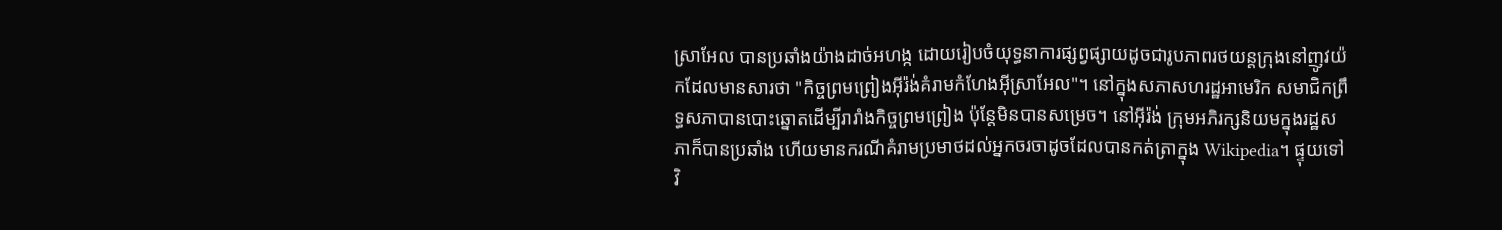ស្រាអែល បានប្រឆាំងយ៉ាងដាច់អហង្ក ដោយរៀបចំយុទ្ធនាការផ្សព្វផ្សាយដូចជារូបភាពរថយន្តក្រុងនៅញូវយ៉កដែលមានសារថា "កិច្ចព្រមព្រៀងអ៊ីរ៉ង់គំរាមកំហែងអ៊ីស្រាអែល"។ នៅក្នុងសភាសហរដ្ឋអាមេរិក សមាជិកព្រឹទ្ធសភាបានបោះឆ្នោតដើម្បីរារាំងកិច្ចព្រមព្រៀង ប៉ុន្តែមិនបានសម្រេច។ នៅអ៊ីរ៉ង់ ក្រុមអភិរក្សនិយមក្នុងរដ្ឋសភាក៏បានប្រឆាំង ហើយមានករណីគំរាមប្រមាថដល់អ្នកចរចាដូចដែលបានកត់ត្រាក្នុង Wikipedia។ ផ្ទុយទៅវិ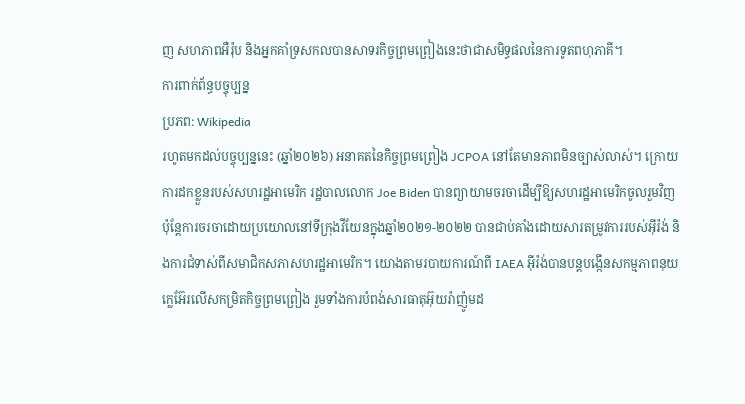ញ សហភាពអឺរ៉ុប និងអ្នកគាំទ្រសកលបានសាទរកិច្ចព្រមព្រៀងនេះថាជាសមិទ្ធផលនៃការទូតពហុភាគី។
ការពាក់ព័ន្ធបច្ចុប្បន្ន
ប្រភព: Wikipedia
រហូតមកដល់បច្ចុប្បន្ននេះ (ឆ្នាំ២០២៦) អនាគតនៃកិច្ចព្រមព្រៀង JCPOA នៅតែមានភាពមិនច្បាស់លាស់។ ក្រោយការដកខ្លួនរបស់សហរដ្ឋអាមេរិក រដ្ឋបាលលោក Joe Biden បានព្យាយាមចរចាដើម្បីឱ្យសហរដ្ឋអាមេរិកចូលរួមវិញ ប៉ុន្តែការចរចាដោយប្រយោលនៅទីក្រុងវីយែនក្នុងឆ្នាំ២០២១-២០២២ បានជាប់គាំងដោយសារតម្រូវការរបស់អ៊ីរ៉ង់ និងការជំទាស់ពីសមាជិកសភាសហរដ្ឋអាមេរិក។ យោងតាមរបាយការណ៍ពី IAEA អ៊ីរ៉ង់បានបន្តបង្កើនសកម្មភាពនុយក្លេអ៊ែរលើសកម្រិតកិច្ចព្រមព្រៀង រួមទាំងការបំពង់សារធាតុអ៊ុយរ៉ាញ៉ូមដ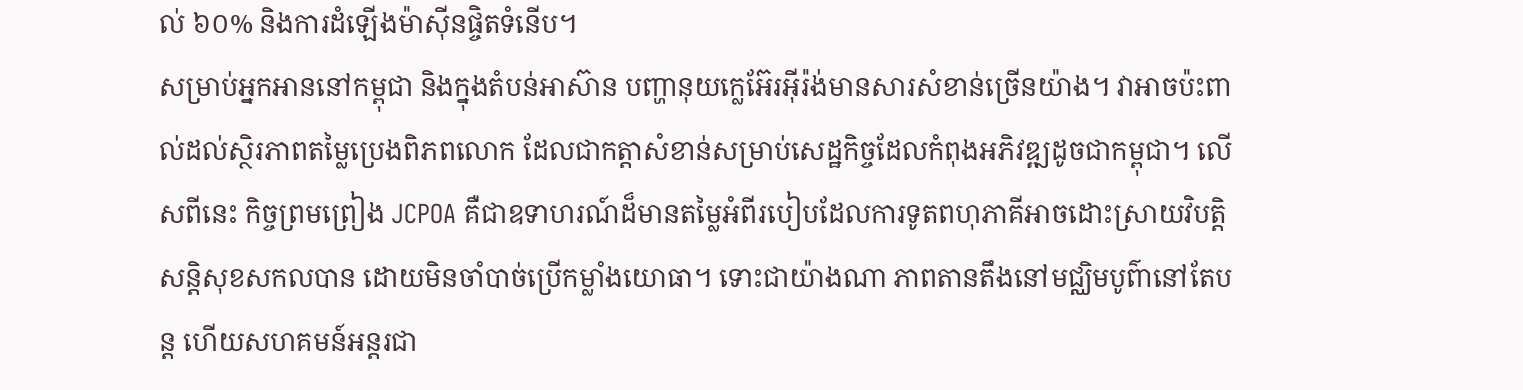ល់ ៦០% និងការដំឡើងម៉ាស៊ីនផ្ចិតទំនើប។
សម្រាប់អ្នកអាននៅកម្ពុជា និងក្នុងតំបន់អាស៊ាន បញ្ហានុយក្លេអ៊ែរអ៊ីរ៉ង់មានសារសំខាន់ច្រើនយ៉ាង។ វាអាចប៉ះពាល់ដល់ស្ថិរភាពតម្លៃប្រេងពិភពលោក ដែលជាកត្តាសំខាន់សម្រាប់សេដ្ឋកិច្ចដែលកំពុងអភិវឌ្ឍដូចជាកម្ពុជា។ លើសពីនេះ កិច្ចព្រមព្រៀង JCPOA គឺជាឧទាហរណ៍ដ៏មានតម្លៃអំពីរបៀបដែលការទូតពហុភាគីអាចដោះស្រាយវិបត្តិសន្តិសុខសកលបាន ដោយមិនចាំបាច់ប្រើកម្លាំងយោធា។ ទោះជាយ៉ាងណា ភាពតានតឹងនៅមជ្ឈិមបូព៌ានៅតែបន្ត ហើយសហគមន៍អន្តរជា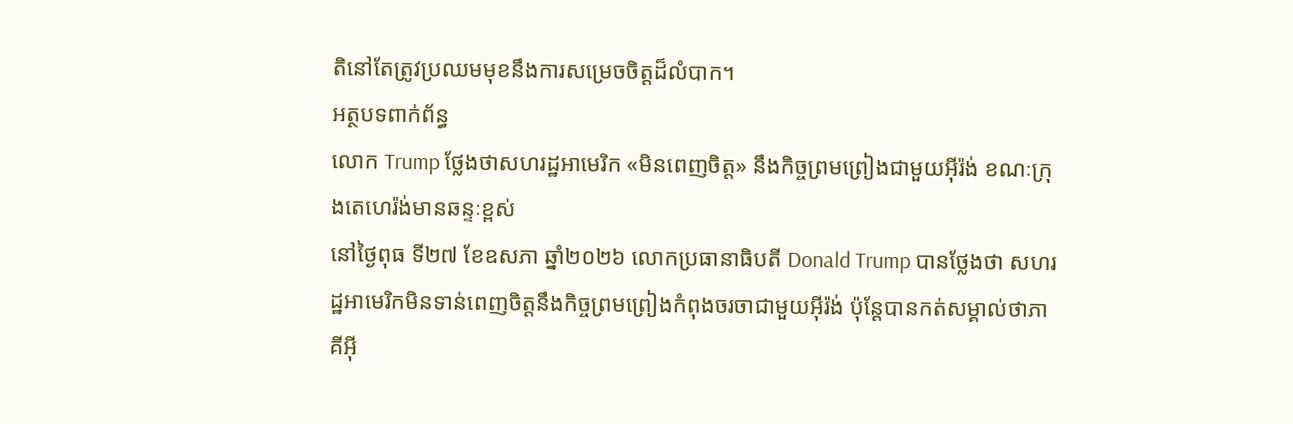តិនៅតែត្រូវប្រឈមមុខនឹងការសម្រេចចិត្តដ៏លំបាក។
អត្ថបទពាក់ព័ន្ធ
លោក Trump ថ្លែងថាសហរដ្ឋអាមេរិក «មិនពេញចិត្ត» នឹងកិច្ចព្រមព្រៀងជាមួយអ៊ីរ៉ង់ ខណៈក្រុងតេហេរ៉ង់មានឆន្ទៈខ្ពស់
នៅថ្ងៃពុធ ទី២៧ ខែឧសភា ឆ្នាំ២០២៦ លោកប្រធានាធិបតី Donald Trump បានថ្លែងថា សហរដ្ឋអាមេរិកមិនទាន់ពេញចិត្តនឹងកិច្ចព្រមព្រៀងកំពុងចរចាជាមួយអ៊ីរ៉ង់ ប៉ុន្តែបានកត់សម្គាល់ថាភាគីអ៊ី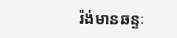រ៉ង់មានឆន្ទៈ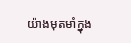យ៉ាងមុតមាំក្នុង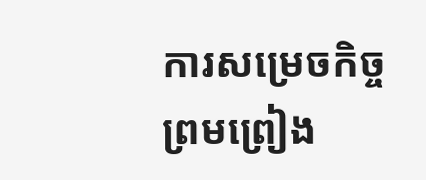ការសម្រេចកិច្ចព្រមព្រៀង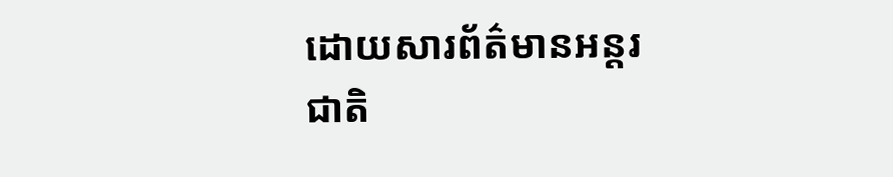ដោយសារព័ត៌មានអន្តរជាតិ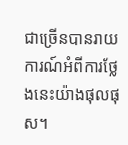ជាច្រើនបានរាយការណ៍អំពីការថ្លែងនេះយ៉ាងផុលផុស។